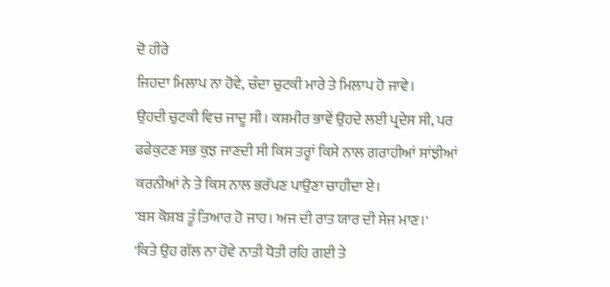ਦੋ ਹੀਰੇ
ਜਿਹਦਾ ਮਿਲਾਪ ਨਾ ਹੋਵੇ, ਚੰਦਾ ਚੁਟਕੀ ਮਾਰੇ ਤੇ ਮਿਲਾਪ ਹੋ ਜਾਵੇ।
ਉਹਦੀ ਚੁਟਕੀ ਵਿਚ ਜਾਦੂ ਸੀ। ਕਸ਼ਮੀਰ ਭਾਵੇਂ ਉਹਦੇ ਲਈ ਪ੍ਰਦੇਸ ਸੀ, ਪਰ ਫਫੇਕੁਟਣ ਸਭ ਕੁਝ ਜਾਣਦੀ ਸੀ ਕਿਸ ਤਰ੍ਹਾਂ ਕਿਸੇ ਨਾਲ ਗਰਾਹੀਆਂ ਸਾਂਝੀਆਂ ਕਰਨੀਆਂ ਨੇ ਤੇ ਕਿਸ ਨਾਲ ਭਰੱਪਣ ਪਾਉਣਾ ਚਾਹੀਦਾ ਏ।
'ਬਸ ਕੋਸ਼ਬ ਤੂੰ ਤਿਆਰ ਹੋ ਜਾਹ। ਅਜ ਦੀ ਰਾਤ ਯਾਰ ਦੀ ਸੇਜ ਮਾਣ।'
'ਕਿਤੇ ਉਹ ਗੱਲ ਨਾ ਹੋਵੇ ਨਾਤੀ ਧੋਤੀ ਰਹਿ ਗਈ ਤੇ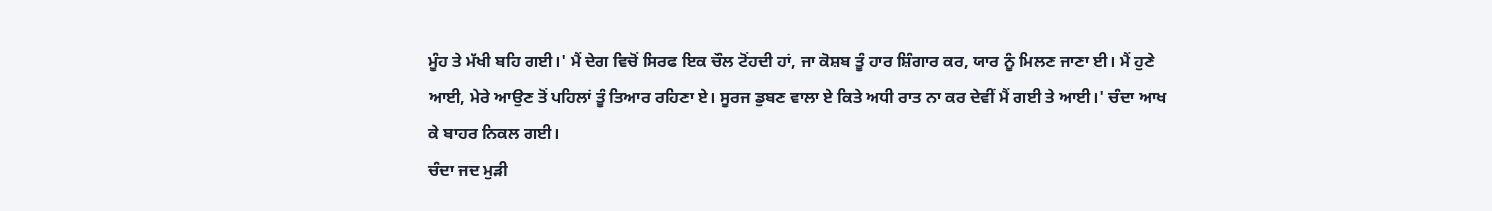ਮੂੰਹ ਤੇ ਮੱਖੀ ਬਹਿ ਗਈ।' ਮੈਂ ਦੇਗ ਵਿਚੋਂ ਸਿਰਫ ਇਕ ਚੌਲ ਟੋਂਹਦੀ ਹਾਂ, ਜਾ ਕੋਸ਼ਬ ਤੂੰ ਹਾਰ ਸ਼ਿੰਗਾਰ ਕਰ, ਯਾਰ ਨੂੰ ਮਿਲਣ ਜਾਣਾ ਈ। ਮੈਂ ਹੁਣੇ ਆਈ, ਮੇਰੇ ਆਉਣ ਤੋਂ ਪਹਿਲਾਂ ਤੂੰ ਤਿਆਰ ਰਹਿਣਾ ਏ। ਸੂਰਜ ਡੁਬਣ ਵਾਲਾ ਏ ਕਿਤੇ ਅਧੀ ਰਾਤ ਨਾ ਕਰ ਦੇਵੀਂ ਮੈਂ ਗਈ ਤੇ ਆਈ।' ਚੰਦਾ ਆਖ ਕੇ ਬਾਹਰ ਨਿਕਲ ਗਈ।
ਚੰਦਾ ਜਦ ਮੁੜੀ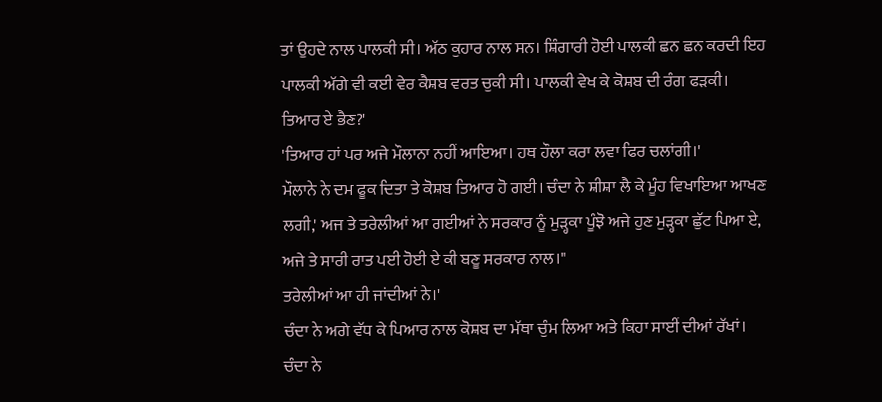ਤਾਂ ਉਹਦੇ ਨਾਲ ਪਾਲਕੀ ਸੀ। ਅੱਠ ਕੁਹਾਰ ਨਾਲ ਸਨ। ਸ਼ਿੰਗਾਰੀ ਹੋਈ ਪਾਲਕੀ ਛਨ ਛਨ ਕਰਦੀ ਇਹ ਪਾਲਕੀ ਅੱਗੇ ਵੀ ਕਈ ਵੇਰ ਕੈਸ਼ਬ ਵਰਤ ਚੁਕੀ ਸੀ। ਪਾਲਕੀ ਵੇਖ ਕੇ ਕੋਸ਼ਬ ਦੀ ਰੰਗ ਫੜਕੀ।
ਤਿਆਰ ਏ ਭੈਣ?'
'ਤਿਆਰ ਹਾਂ ਪਰ ਅਜੇ ਮੌਲਾਨਾ ਨਹੀਂ ਆਇਆ। ਹਥ ਹੌਲਾ ਕਰਾ ਲਵਾ ਫਿਰ ਚਲਾਂਗੀ।'
ਮੌਲਾਨੇ ਨੇ ਦਮ ਫੂਕ ਦਿਤਾ ਤੇ ਕੋਸ਼ਬ ਤਿਆਰ ਹੋ ਗਈ। ਚੰਦਾ ਨੇ ਸ਼ੀਸ਼ਾ ਲੈ ਕੇ ਮੂੰਹ ਵਿਖਾਇਆ ਆਖਣ ਲਗੀ,' ਅਜ ਤੇ ਤਰੇਲੀਆਂ ਆ ਗਈਆਂ ਨੇ ਸਰਕਾਰ ਨੂੰ ਮੁੜ੍ਹਕਾ ਪੂੰਝੋ ਅਜੇ ਹੁਣ ਮੁੜ੍ਹਕਾ ਛੁੱਟ ਪਿਆ ਏ, ਅਜੇ ਤੇ ਸਾਰੀ ਰਾਤ ਪਈ ਹੋਈ ਏ ਕੀ ਬਣੂ ਸਰਕਾਰ ਨਾਲ।"
ਤਰੇਲੀਆਂ ਆ ਹੀ ਜਾਂਦੀਆਂ ਨੇ।'
ਚੰਦਾ ਨੇ ਅਗੇ ਵੱਧ ਕੇ ਪਿਆਰ ਨਾਲ ਕੋਸ਼ਬ ਦਾ ਮੱਥਾ ਚੁੰਮ ਲਿਆ ਅਤੇ ਕਿਹਾ ਸਾਈਂ ਦੀਆਂ ਰੱਖਾਂ।
ਚੰਦਾ ਨੇ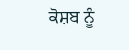ਕੋਸ਼ਬ ਨੂੰ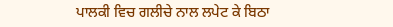ਪਾਲਕੀ ਵਿਚ ਗਲੀਚੇ ਨਾਲ ਲਪੇਟ ਕੇ ਬਿਠਾ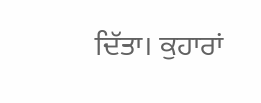ਦਿੱਤਾ। ਕੁਹਾਰਾਂ